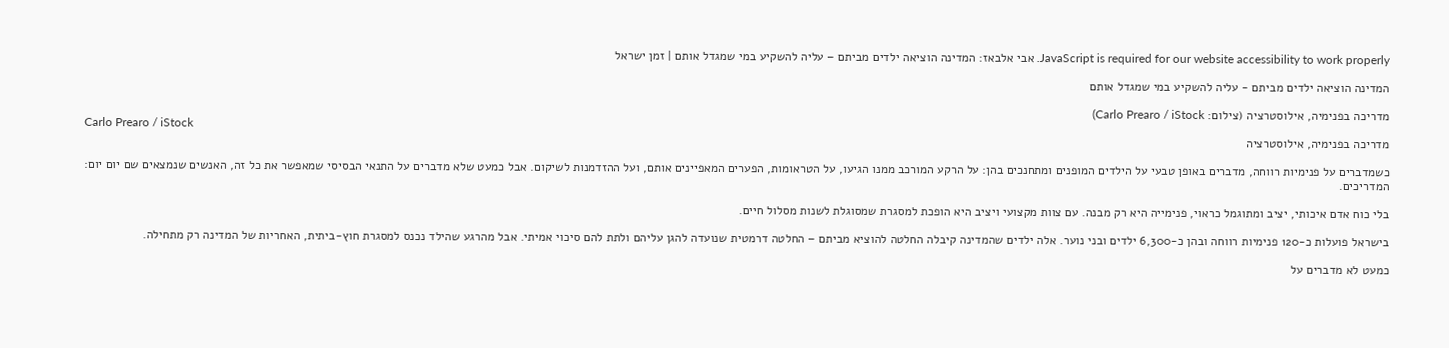JavaScript is required for our website accessibility to work properly. אבי אלבאז: המדינה הוציאה ילדים מביתם – עליה להשקיע במי שמגדל אותם | זמן ישראל

המדינה הוציאה ילדים מביתם - עליה להשקיע במי שמגדל אותם

מדריכה בפנימיה, אילוסטרציה (צילום: Carlo Prearo / iStock)
Carlo Prearo / iStock
מדריכה בפנימיה, אילוסטרציה

כשמדברים על פנימיות רווחה, מדברים באופן טבעי על הילדים המופנים ומתחנכים בהן: על הרקע המורכב ממנו הגיעו, על הטראומות, הפערים המאפיינים אותם, ועל ההזדמנות לשיקום. אבל כמעט שלא מדברים על התנאי הבסיסי שמאפשר את כל זה, האנשים שנמצאים שם יום יום: המדריכים.

בלי כוח אדם איכותי, יציב ומתוגמל כראוי, פנימייה היא רק מבנה. עם צוות מקצועי ויציב היא הופכת למסגרת שמסוגלת לשנות מסלול חיים.

בישראל פועלות כ-120 פנימיות רווחה ובהן כ-6,300 ילדים ובני נוער. אלה ילדים שהמדינה קיבלה החלטה להוציא מביתם – החלטה דרמטית שנועדה להגן עליהם ולתת להם סיכוי אמיתי. אבל מהרגע שהילד נכנס למסגרת חוץ-ביתית, האחריות של המדינה רק מתחילה.

כמעט לא מדברים על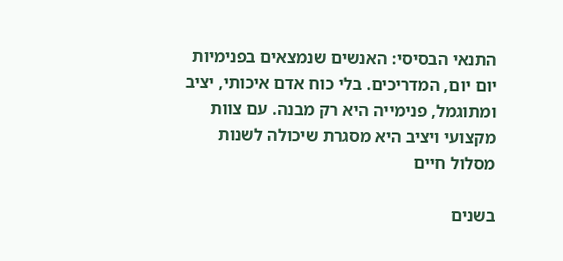התנאי הבסיסי: האנשים שנמצאים בפנימיות יום יום, המדריכים. בלי כוח אדם איכותי, יציב ומתוגמל, פנימייה היא רק מבנה. עם צוות מקצועי ויציב היא מסגרת שיכולה לשנות מסלול חיים

בשנים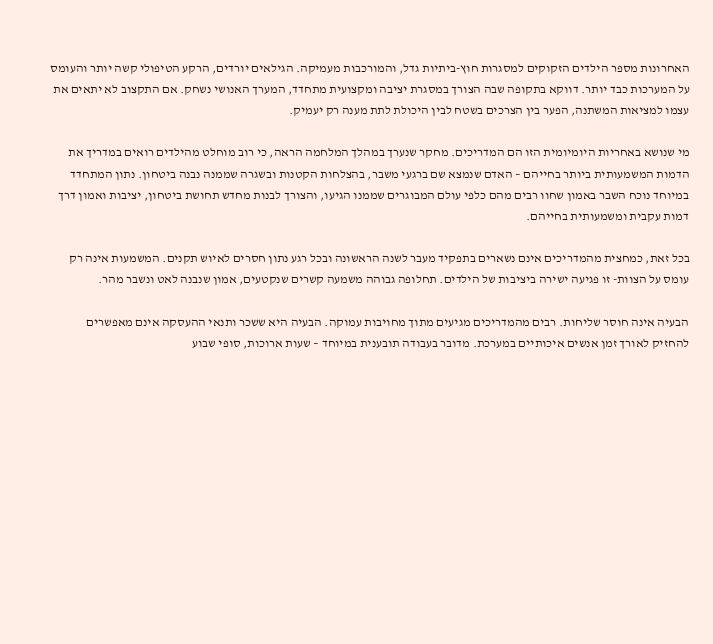האחרונות מספר הילדים הזקוקים למסגרות חוץ-ביתיות גדל, והמורכבות מעמיקה. הגילאים יורדים, הרקע הטיפולי קשה יותר והעומס על המערכות כבד יותר. דווקא בתקופה שבה הצורך במסגרת יציבה ומקצועית מתחדד, המערך האנושי נשחק. אם התקצוב לא יתאים את עצמו למציאות המשתנה, הפער בין הצרכים בשטח לבין היכולת לתת מענה רק יעמיק.

מי שנושא באחריות היומיומית הזו הם המדריכים. מחקר שנערך במהלך המלחמה הראה, כי רוב מוחלט מהילדים רואים במדריך את הדמות המשמעותית ביותר בחייהם – האדם שנמצא שם ברגעי משבר, בהצלחות הקטנות ובשגרה שממנה נבנה ביטחון. נתון המתחדד במיוחד נוכח השבר באמון שחוו רבים מהם כלפי עולם המבוגרים שממנו הגיעו, והצורך לבנות מחדש תחושת ביטחון, יציבות ואמון דרך דמות עקבית ומשמעותית בחייהם.

בכל זאת, כמחצית מהמדריכים אינם נשארים בתפקיד מעבר לשנה הראשונה ובכל רגע נתון חסרים לאיוש תקנים. המשמעות אינה רק עומס על הצוות- זו פגיעה ישירה ביציבות של הילדים. תחלופה גבוהה משמעה קשרים שנקטעים, אמון שנבנה לאט ונשבר מהר.

הבעיה אינה חוסר שליחות. רבים מהמדריכים מגיעים מתוך מחויבות עמוקה. הבעיה היא ששכר ותנאי ההעסקה אינם מאפשרים להחזיק לאורך זמן אנשים איכותיים במערכת. מדובר בעבודה תובענית במיוחד – שעות ארוכות, סופי שבוע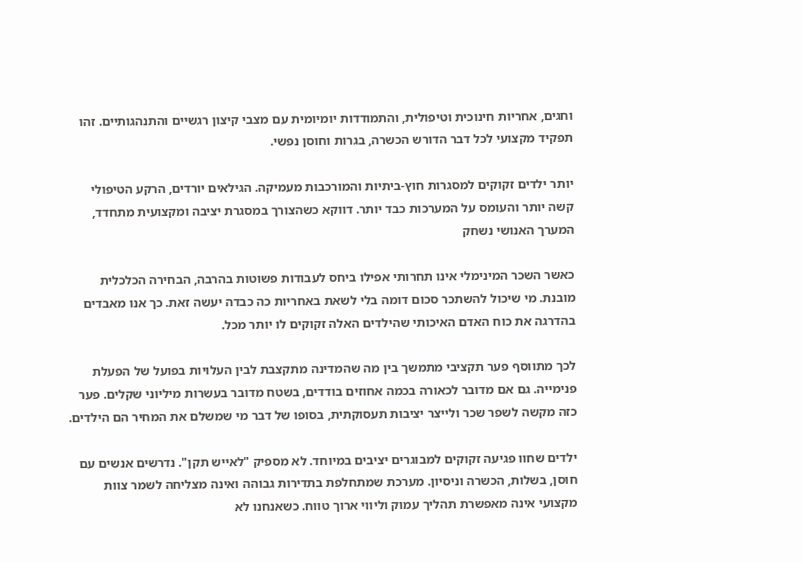וחגים, אחריות חינוכית וטיפולית, והתמודדות יומיומית עם מצבי קיצון רגשיים והתנהגותיים. זהו תפקיד מקצועי לכל דבר הדורש הכשרה, בגרות וחוסן נפשי.

יותר ילדים זקוקים למסגרות חוץ-ביתיות והמורכבות מעמיקה. הגילאים יורדים, הרקע הטיפולי קשה יותר והעומס על המערכות כבד יותר. דווקא כשהצורך במסגרת יציבה ומקצועית מתחדד, המערך האנושי נשחק

כאשר השכר המינימלי אינו תחרותי אפילו ביחס לעבודות פשוטות בהרבה, הבחירה הכלכלית מובנת. מי שיכול להשתכר סכום דומה בלי לשאת באחריות כה כבדה יעשה זאת. כך אנו מאבדים בהדרגה את כוח האדם האיכותי שהילדים האלה זקוקים לו יותר מכל.

לכך מתווסף פער תקציבי מתמשך בין מה שהמדינה מתקצבת לבין העלויות בפועל של הפעלת פנימייה. גם אם מדובר לכאורה בכמה אחוזים בודדים, בשטח מדובר בעשרות מיליוני שקלים. פער כזה מקשה לשפר שכר ולייצר יציבות תעסוקתית, בסופו של דבר מי שמשלם את המחיר הם הילדים.

ילדים שחוו פגיעה זקוקים למבוגרים יציבים במיוחד. לא מספיק "לאייש תקן". נדרשים אנשים עם חוסן, בשלות, הכשרה וניסיון. מערכת שמתחלפת בתדירות גבוהה ואינה מצליחה לשמר צוות מקצועי אינה מאפשרת תהליך עמוק וליווי ארוך טווח. כשאנחנו לא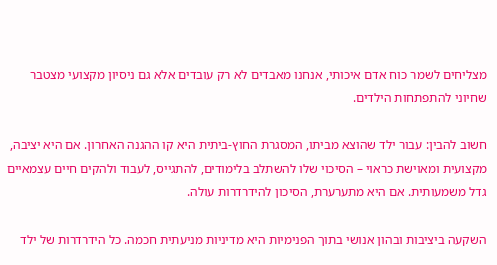מצליחים לשמר כוח אדם איכותי, אנחנו מאבדים לא רק עובדים אלא גם ניסיון מקצועי מצטבר שחיוני להתפתחות הילדים.

חשוב להבין: עבור ילד שהוצא מביתו, המסגרת החוץ-ביתית היא קו ההגנה האחרון. אם היא יציבה, מקצועית ומאוישת כראוי – הסיכוי שלו להשתלב בלימודים, להתגייס, לעבוד ולהקים חיים עצמאיים גדל משמעותית. אם היא מתערערת, הסיכון להידרדרות עולה.

השקעה ביציבות ובהון אנושי בתוך הפנימיות היא מדיניות מניעתית חכמה. כל הידרדרות של ילד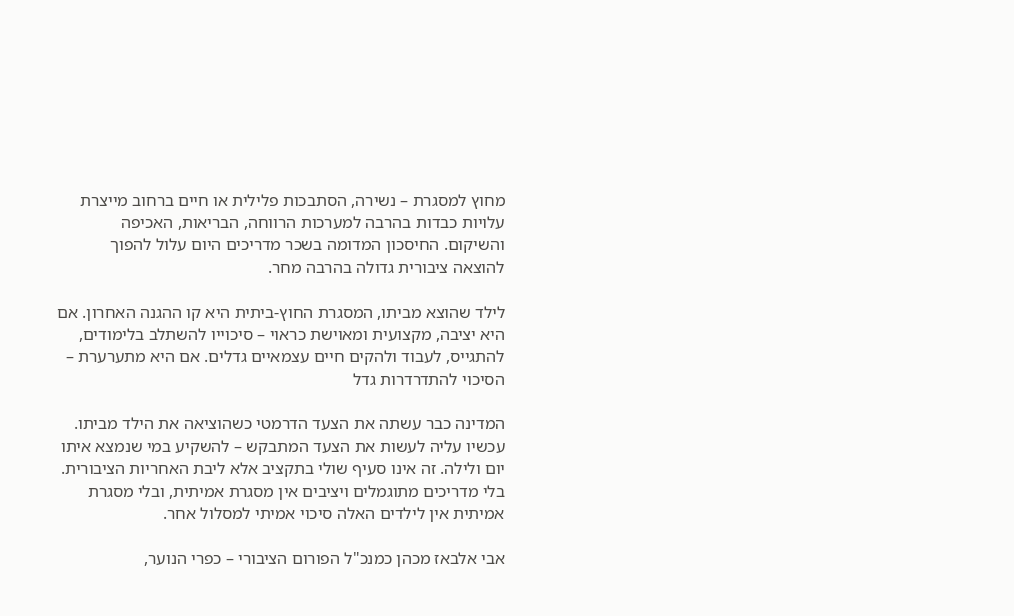מחוץ למסגרת – נשירה, הסתבכות פלילית או חיים ברחוב מייצרת עלויות כבדות בהרבה למערכות הרווחה, הבריאות, האכיפה והשיקום. החיסכון המדומה בשכר מדריכים היום עלול להפוך להוצאה ציבורית גדולה בהרבה מחר.

לילד שהוצא מביתו, המסגרת החוץ-ביתית היא קו ההגנה האחרון. אם היא יציבה, מקצועית ומאוישת כראוי – סיכוייו להשתלב בלימודים, להתגייס, לעבוד ולהקים חיים עצמאיים גדלים. אם היא מתערערת – הסיכוי להתדרדרות גדל

המדינה כבר עשתה את הצעד הדרמטי כשהוציאה את הילד מביתו. עכשיו עליה לעשות את הצעד המתבקש – להשקיע במי שנמצא איתו יום ולילה. זה אינו סעיף שולי בתקציב אלא ליבת האחריות הציבורית. בלי מדריכים מתוגמלים ויציבים אין מסגרת אמיתית, ובלי מסגרת אמיתית אין לילדים האלה סיכוי אמיתי למסלול אחר.

אבי אלבאז מכהן כמנכ"ל הפורום הציבורי – כפרי הנוער,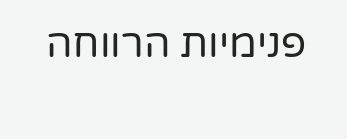פנימיות הרווחה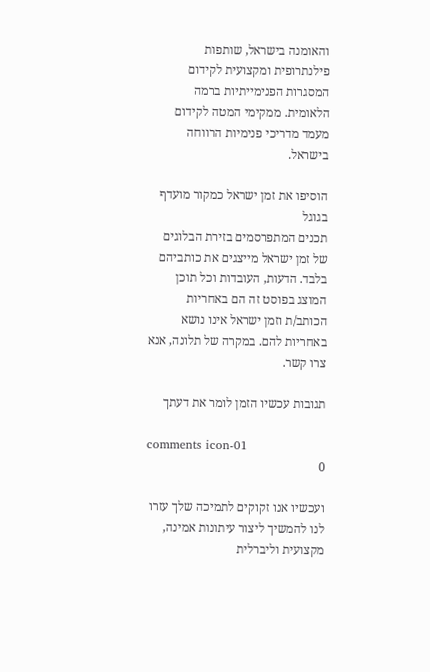והאומנה בישראל, שותפות פילנתרופית ומקצועית לקידום המסגרות הפנימייתיות ברמה הלאומית. ממקימי המטה לקידום מעמד מדריכי פנימיות הרווחה בישראל.

הוסיפו את זמן ישראל כמקור מועדף בגוגל
תכנים המתפרסמים בזירת הבלוגים של זמן ישראל מייצגים את כותביהם בלבד. הדעות, העובדות וכל תוכן המוצג בפוסט זה הם באחריות הכותב/ת וזמן ישראל אינו נושא באחריות להם. במקרה של תלונה, אנא צרו קשר.

תגובות עכשיו הזמן לומר את דעתך

comments icon-01
0

ועכשיו אנו זקוקים לתמיכה שלך עזרו לנו להמשיך ליצור עיתונות אמינה, מקצועית וליברלית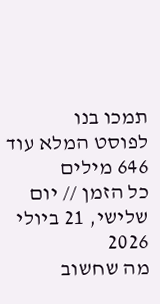תמכו בנו
לפוסט המלא עוד 646 מילים
כל הזמן // יום שלישי, 21 ביולי 2026
מה שחשוב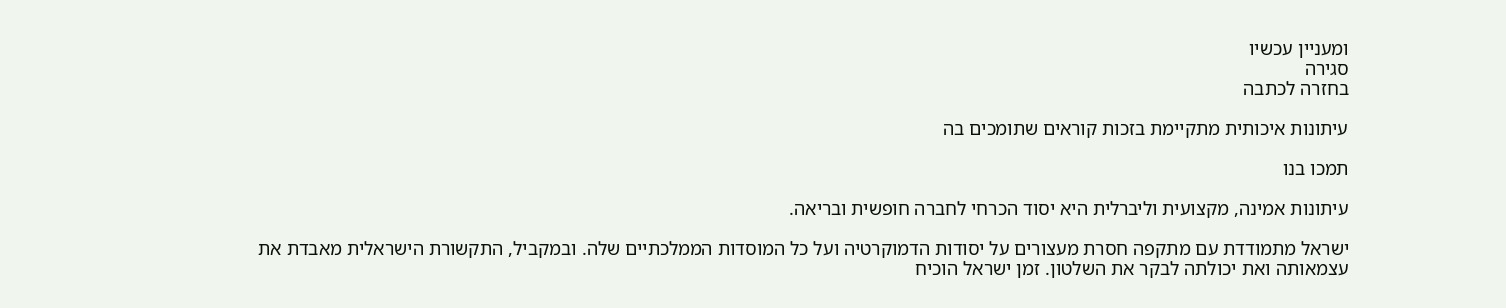ומעניין עכשיו
סגירה
בחזרה לכתבה

עיתונות איכותית מתקיימת בזכות קוראים שתומכים בה

תמכו בנו

עיתונות אמינה, מקצועית וליברלית היא יסוד הכרחי לחברה חופשית ובריאה.

ישראל מתמודדת עם מתקפה חסרת מעצורים על יסודות הדמוקרטיה ועל כל המוסדות הממלכתיים שלה. ובמקביל, התקשורת הישראלית מאבדת את עצמאותה ואת יכולתה לבקר את השלטון. זמן ישראל הוכיח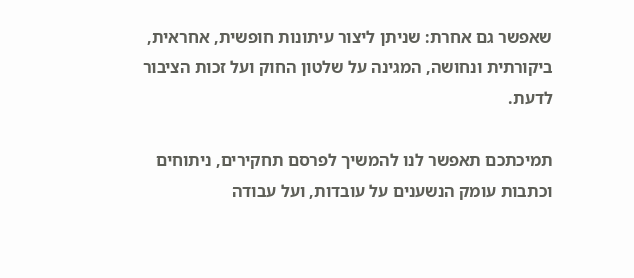שאפשר גם אחרת: שניתן ליצור עיתונות חופשית, אחראית, ביקורתית ונחושה, המגינה על שלטון החוק ועל זכות הציבור לדעת.

תמיכתכם תאפשר לנו להמשיך לפרסם תחקירים, ניתוחים וכתבות עומק הנשענים על עובדות, ועל עבודה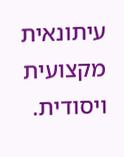עיתונאית מקצועית ויסודית.